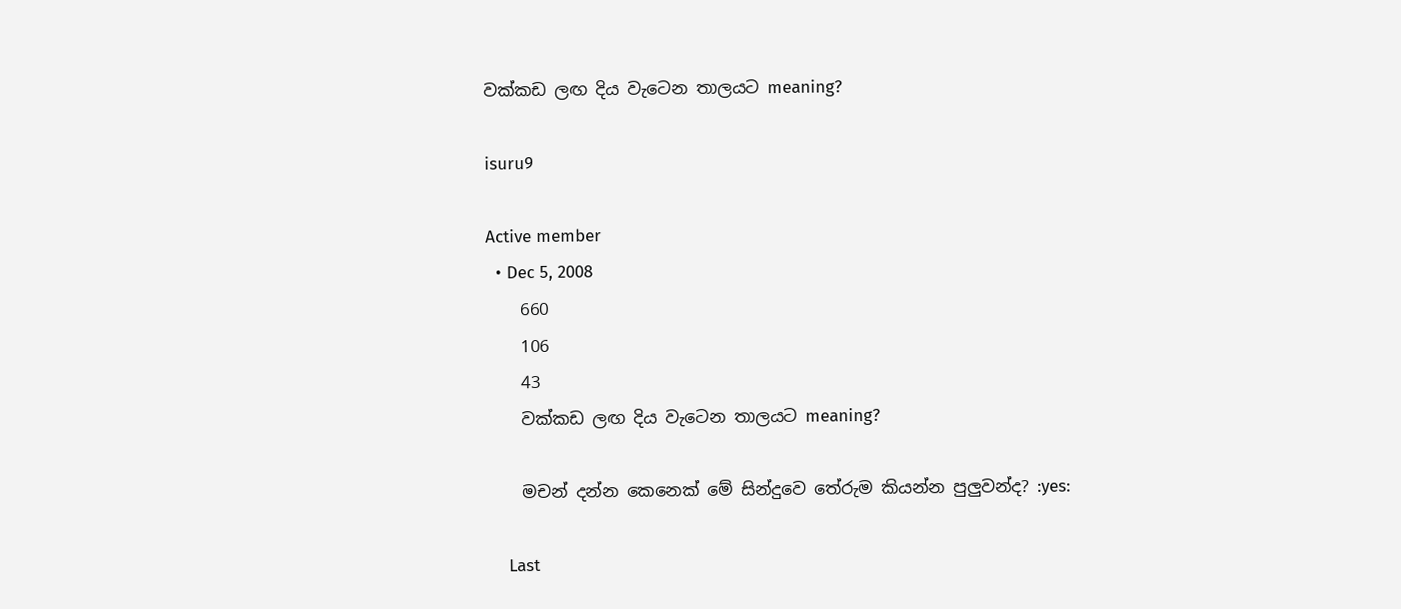වක්කඩ ලඟ දිය වැටෙන තාලයට meaning?

isuru9

Active member
  • Dec 5, 2008
    660
    106
    43
    වක්කඩ ලඟ දිය වැටෙන තාලයට meaning?

    මචන් දන්න කෙනෙක් මේ සින්දුවෙ තේරුම කියන්න පුලුවන්ද? :yes:

    Last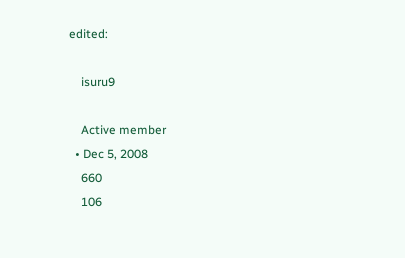edited:

    isuru9

    Active member
  • Dec 5, 2008
    660
    106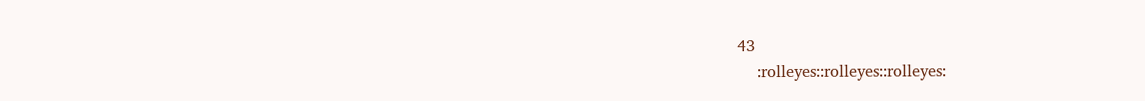43
    :rolleyes::rolleyes::rolleyes: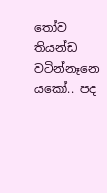තෝව තියන්ඩ වටින්නෑනෙ යකෝ.. පද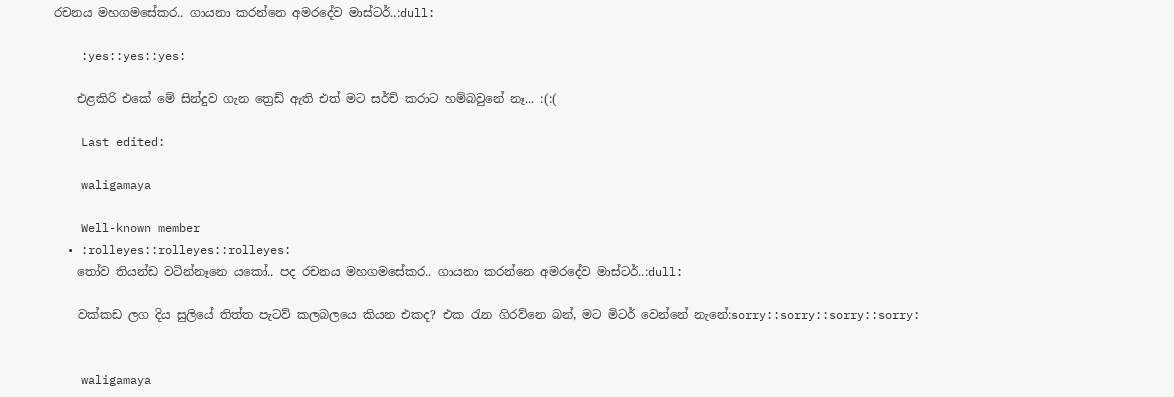රචනය මහගමසේකර.. ගායනා කරන්නෙ අමරදේව මාස්ටර්..:dull:

    :yes::yes::yes:

    එළකිරි එකේ මේ සින්දුව ගැන ත්‍රෙඩ් ඇති එත් මට සර්ච් කරාට හම්බවුනේ නෑ... :(:(

    Last edited:

    waligamaya

    Well-known member
  • :rolleyes::rolleyes::rolleyes:
    තෝව තියන්ඩ වටින්නෑනෙ යකෝ.. පද රචනය මහගමසේකර.. ගායනා කරන්නෙ අමරදේව මාස්ටර්..:dull:

    වක්කඩ ලග දිය සුලියේ තිත්ත පැටව් කලබලයෙ කියන එකද? එක රැන ගිරව්නෙ බන්, මට මිටර් වෙන්නේ නැනේ:sorry::sorry::sorry::sorry:


    waligamaya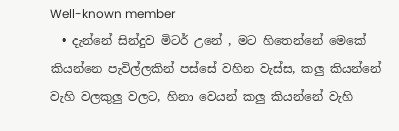Well-known member
  • දැන්නේ සින්දුව මිටර් උනේ , මට හිතෙන්නේ මෙකේ කියන්නෙ පැවිල්ලකින් පස්සේ වහින වැස්ස, කලු කියන්නේ වැහි වලකුලු වලට, හිනා වෙයන් කලු කියන්නේ වැහි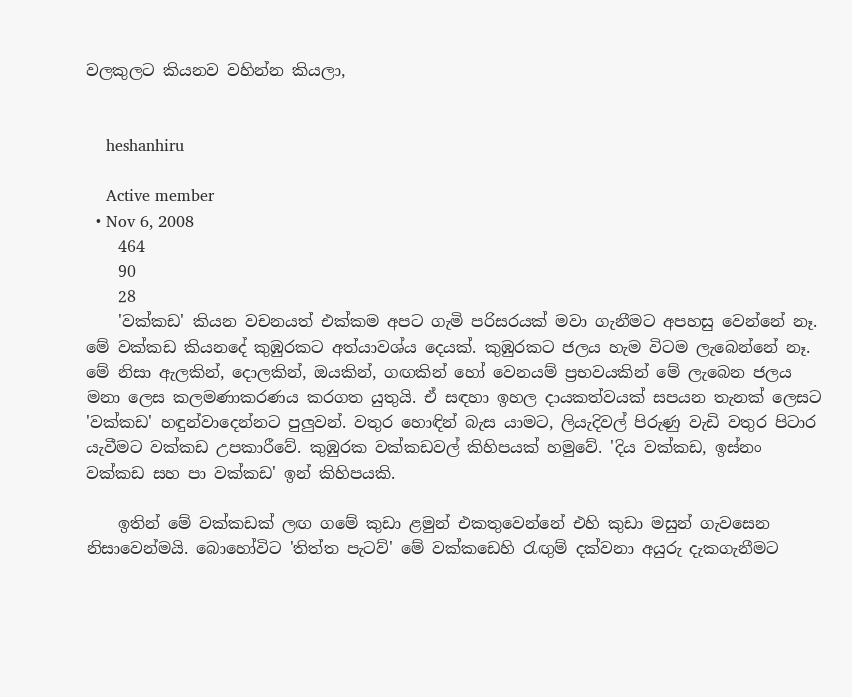වලකුලට කියනව වහින්න කියලා,


    heshanhiru

    Active member
  • Nov 6, 2008
    464
    90
    28
    'වක්කඩ' කියන වචනයත් එක්කම අපට ගැමි පරිසරයක් මවා ගැනීමට අපහසු වෙන්නේ නෑ. මේ වක්කඩ කියනදේ කුඹුරකට අත්යාවශ්ය දෙයක්. කුඹුරකට ජලය හැම විටම ලැබෙන්නේ නෑ. මේ නිසා ඇලකින්, දොලකින්, ඔයකින්, ගඟකින් හෝ වෙනයම් ප්‍රභවයකින් මේ ලැබෙන ජලය මනා ලෙස කලමණාකරණය කරගත යුතුයි. ඒ සඳහා ඉහල දායකත්වයක් සපයන තැනක් ලෙසට 'වක්කඩ' හඳුන්වාදෙන්නට පුලුවන්. වතුර හොඳින් බැස යාමට, ලියැදිවල් පිරුණු වැඩි වතුර පිටාර යැවීමට වක්කඩ උපකාරීවේ. කුඹුරක වක්කඩවල් කිහිපයක් හමුවේ. 'දිය වක්කඩ, ඉස්නං වක්කඩ සහ පා වක්කඩ' ඉන් කිහිපයකි.

    ඉතින් මේ වක්කඩක් ලඟ ගමේ කුඩා ළමුන් එකතුවෙන්නේ එහි කුඩා මසුන් ගැවසෙන නිසාවෙන්මයි. බොහෝවිට 'තිත්ත පැටව්' මේ වක්කඩෙහි රැඟුම් දක්වනා අයුරු දැකගැනීමට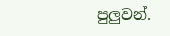පුලුවන්.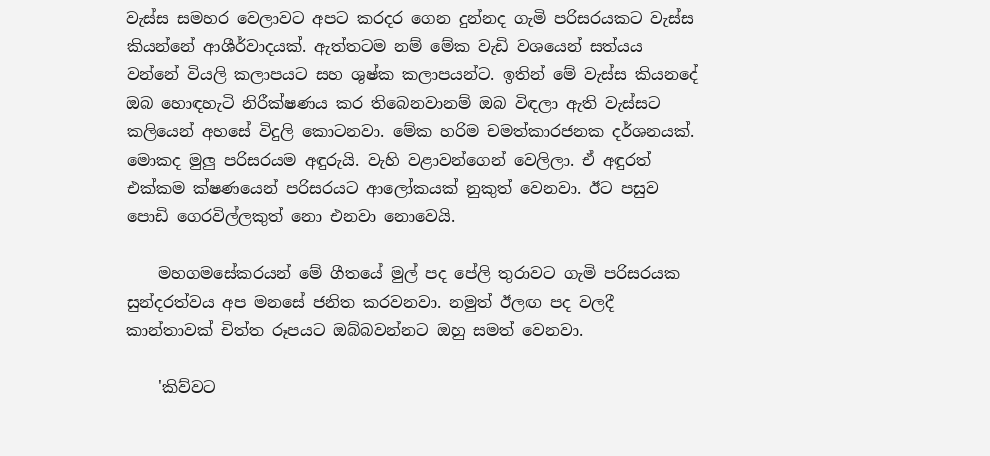වැස්ස සමහර වෙලාවට අපට කරදර ගෙන දුන්නද ගැමි පරිසරයකට වැස්ස කියන්නේ ආශීර්වාදයක්. ඇත්තටම නම් මේක වැඩි වශයෙන් සත්යය වන්නේ වියලි කලාපයට සහ ශුෂ්ක කලාපයන්ට. ඉතින් මේ වැස්ස කියනදේ ඔබ හොඳහැටි නිරීක්ෂණය කර තිබෙනවානම් ඔබ විඳලා ඇති වැස්සට කලියෙන් අහසේ විදුලි කොටනවා. මේක හරිම චමත්කාරජනක දර්ශනයක්. මොකද මුලු පරිසරයම අඳුරුයි. වැහි වළාවන්ගෙන් වෙලිලා. ඒ අඳුරත් එක්කම ක්ෂණයෙන් පරිසරයට ආලෝකයක් නුකුත් වෙනවා. ඊට පසුව පොඩි ගෙරවිල්ලකුත් නො එනවා නොවෙයි.

    මහගමසේකරයන් මේ ගීතයේ මුල් පද පේලි තුරාවට ගැමි පරිසරයක සුන්දරත්වය අප මනසේ ජනිත කරවනවා. නමුත් ඊලඟ පද වලදී කාන්තාවක් චිත්ත රූපයට ඔබ්බවන්නට ඔහු සමත් වෙනවා.

    'කිව්වට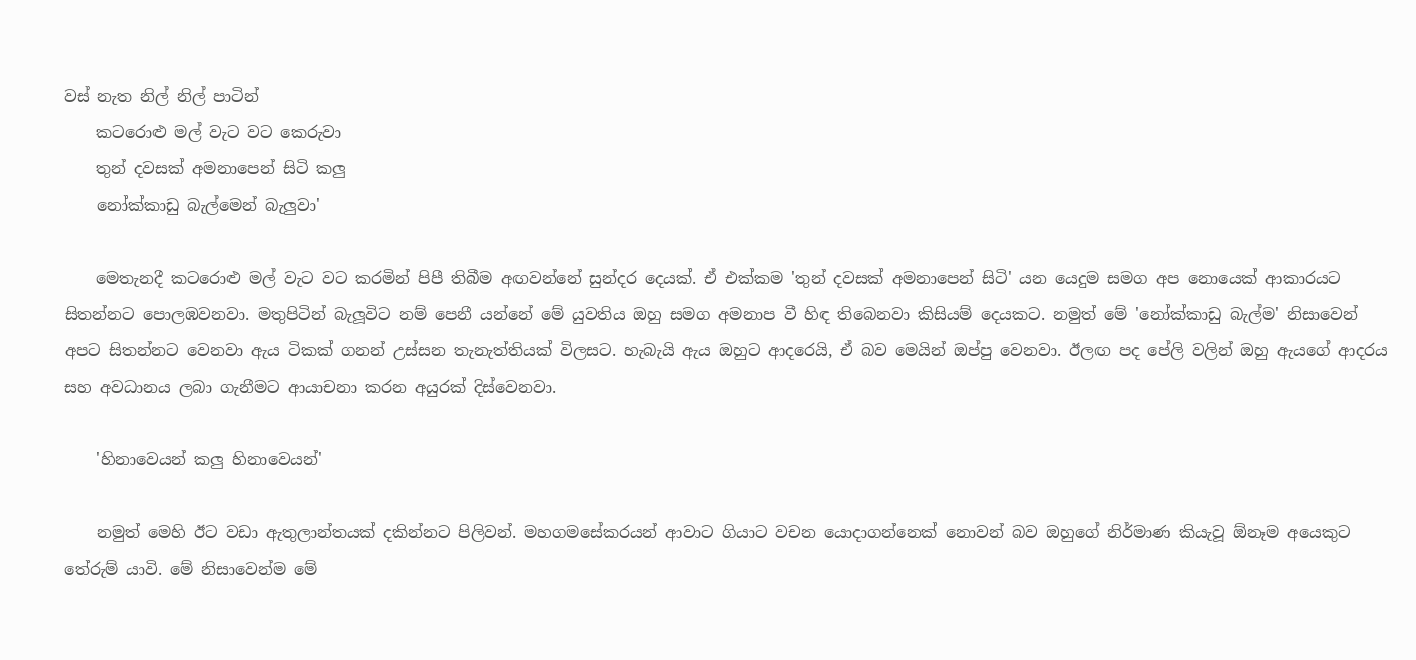වස් නැත නිල් නිල් පාටින්
    කටරොළු මල් වැට වට කෙරුවා
    තුන් දවසක් අමනාපෙන් සිටි කලු
    නෝක්කාඩු බැල්මෙන් බැලුවා'

    මෙතැනදී කටරොළු මල් වැට වට කරමින් පිපී තිබීම අඟවන්නේ සුන්දර දෙයක්. ඒ එක්කම 'තුන් දවසක් අමනාපෙන් සිටි' යන යෙදුම සමග අප නොයෙක් ආකාරයට සිතන්නට පොලඹවනවා. මතුපිටින් බැලූවිට නම් පෙනී යන්නේ මේ යුවතිය ඔහු සමග අමනාප වී හිඳ තිබෙනවා කිසියම් දෙයකට. නමුත් මේ 'නෝක්කාඩු බැල්ම' නිසාවෙන් අපට සිතන්නට වෙනවා ඇය ටිකක් ගනන් උස්සන තැනැත්තියක් විලසට. හැබැයි ඇය ඔහුට ආදරෙයි, ඒ බව මෙයින් ඔප්පු වෙනවා. ඊලඟ පද පේලි වලින් ඔහු ඇයගේ ආදරය සහ අවධානය ලබා ගැනීමට ආයාචනා කරන අයුරක් දිස්වෙනවා.

    'හිනාවෙයන් කලු හිනාවෙයන්'

    නමුත් මෙහි ඊට වඩා ඇතුලාන්තයක් දකින්නට පිලිවන්. මහගමසේකරයන් ආවාට ගියාට වචන යොදාගන්නෙක් නොවන් බව ඔහුගේ නිර්මාණ කියැවූ ඕනෑම අයෙකුට තේරුම් යාවි. මේ නිසාවෙන්ම මේ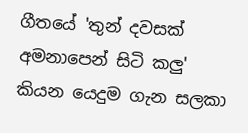ගීතයේ 'තුන් දවසක් අමනාපෙන් සිටි කලු' කියන යෙදුම ගැන සලකා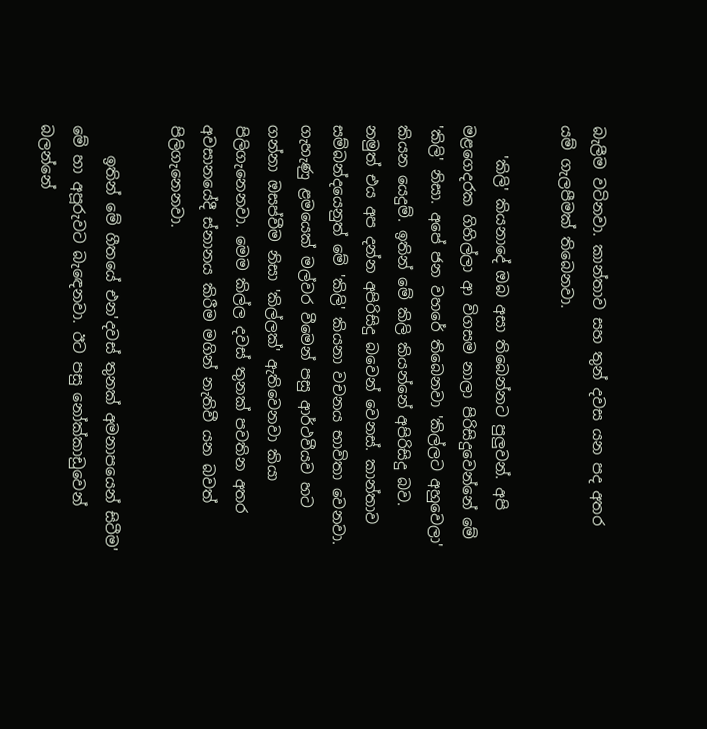බැලීම වටිනවා. කාන්තාව සහ තුන් දවස යන පද අතර යම් ගැලපීමක් තිබෙනවා.

    'කිලි' කියනාදේ ඔබ අසා තිබෙන්නට පුලුවන්. අපි මළගෙදරක ගිහිල්ලා ආ විගසම නාලා පිරිසිදුවෙන්නේ මේ 'කිලි' නිසා. අපේ ජන වහරේ තිබෙනවා 'කිල්ලට අහුවෙලා' කියන යෙදුම්. ඉතින් මේ කිලි කියන්නේ අපිරිසිදු බව. නමුත් එය අප දන්න අපිරිසිදු බවෙන් වෙනස්. කාන්තාව සම්බන්දයෙනුත් මේ 'කිලි' කියනා වචනය භාවිතා වෙනවා. ගැහැණු ළමයෙක් මල්වර වීමෙන් පසු ආර්ථවීයව හට ගන්නා ඔසප්වීම නිසා 'කිල්ලක්' ඇතිවෙනවා කියා පිලිගැනෙනවා. මෙම කිල්ල දවස් තුනක් පවතින අතර අවසානයේදී ස්නානය කිරීම මගින් නැතිවී යන බවත් පිලිගැනෙනවා.

    ඉතින් මේ ගීතයේ එන'දවස් තුනක් අමනාපයෙන් සිටීම' මේ හා අපූරුවට බැඳෙනවා. ඊට පසු නෝක්කාඩුවෙන් බලන්නේ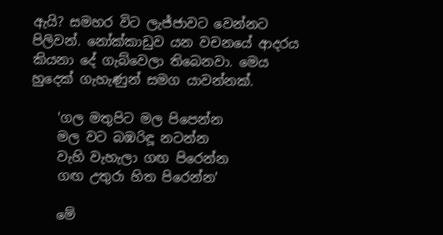ඇයි? සමහර විට ලැජ්ජාවට වෙන්නට පිලිවන්. නෝක්කාඩුව යන වචනයේ ආදරය කියනා දේ ගැබ්වෙලා තිබෙනවා. මෙය හුදෙක් ගැහැණුන් සමග යාවන්නක්.

    'ගල මතුපිට මල පිපෙන්න
    මල වට බඹරිඳූ නටන්න
    වැහි වැහැලා ගඟ පිරෙන්න
    ගඟ උතුරා හිත පිරෙන්න'

    මේ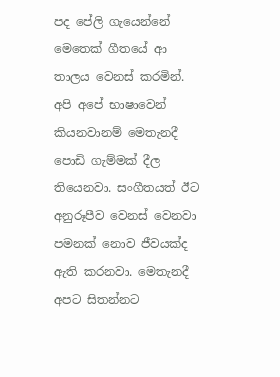පද පේලි ගැයෙන්නේ මෙතෙක් ගීතයේ ආ තාලය වෙනස් කරමින්. අපි අපේ භාෂාවෙන් කියනවානම් මෙතැනදී පොඩි ගැම්මක් දීල තියෙනවා. සංගීතයත් ඊට අනුරූපීව වෙනස් වෙනවා පමනක් නොව ජීවයක්ද ඇති කරනවා. මෙතැනදී අපට සිතන්නට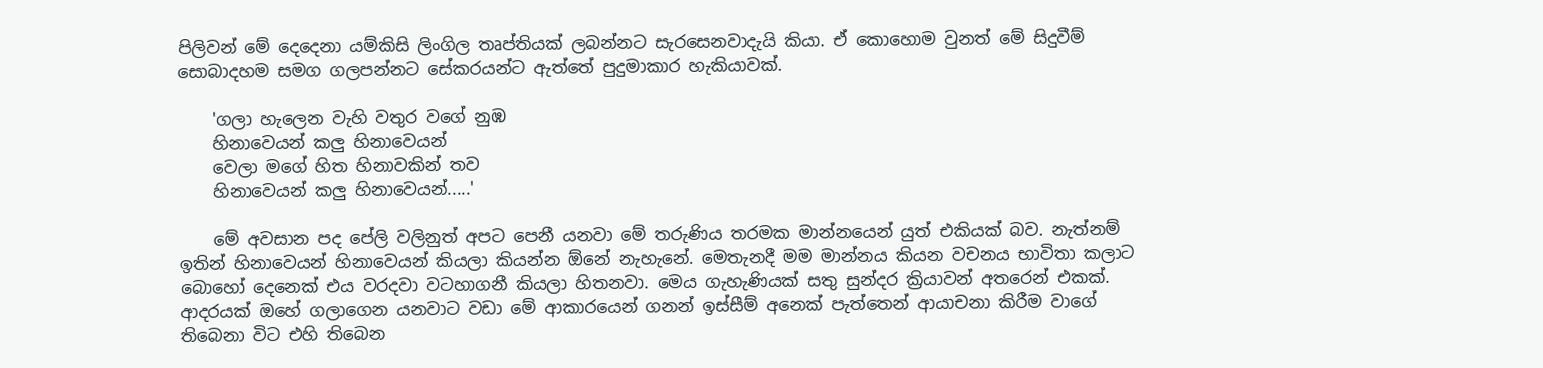පිලිවන් මේ දෙදෙනා යම්කිසි ලිංගිල තෘප්තියක් ලබන්නට සැරසෙනවාදැයි කියා. ඒ කොහොම වුනත් මේ සිදුවීම් සොබාදහම සමග ගලපන්නට සේකරයන්ට ඇත්තේ පුදුමාකාර හැකියාවක්.

    'ගලා හැලෙන වැහි වතුර වගේ නුඹ
    හිනාවෙයන් කලු හිනාවෙයන්
    වෙලා මගේ හිත හිනාවකින් තව
    හිනාවෙයන් කලු හිනාවෙයන්.....'

    මේ අවසාන පද පේලි වලිනුත් අපට පෙනී යනවා මේ තරුණිය තරමක මාන්නයෙන් යුත් එකියක් බව. නැත්නම් ඉතින් හිනාවෙයන් හිනාවෙයන් කියලා කියන්න ඕනේ නැහැනේ. මෙතැනදී මම මාන්නය කියන වචනය භාවිතා කලාට බොහෝ දෙනෙක් එය වරදවා වටහාගනී කියලා හිතනවා. මෙය ගැහැණියක් සතු සුන්දර ක්‍රියාවන් අතරෙන් එකක්. ආදරයක් ඔහේ ගලාගෙන යනවාට වඩා මේ ආකාරයෙන් ගනන් ඉස්සීම් අනෙක් පැත්තෙන් ආයාචනා කිරීම වාගේ තිබෙනා විට එහි තිබෙන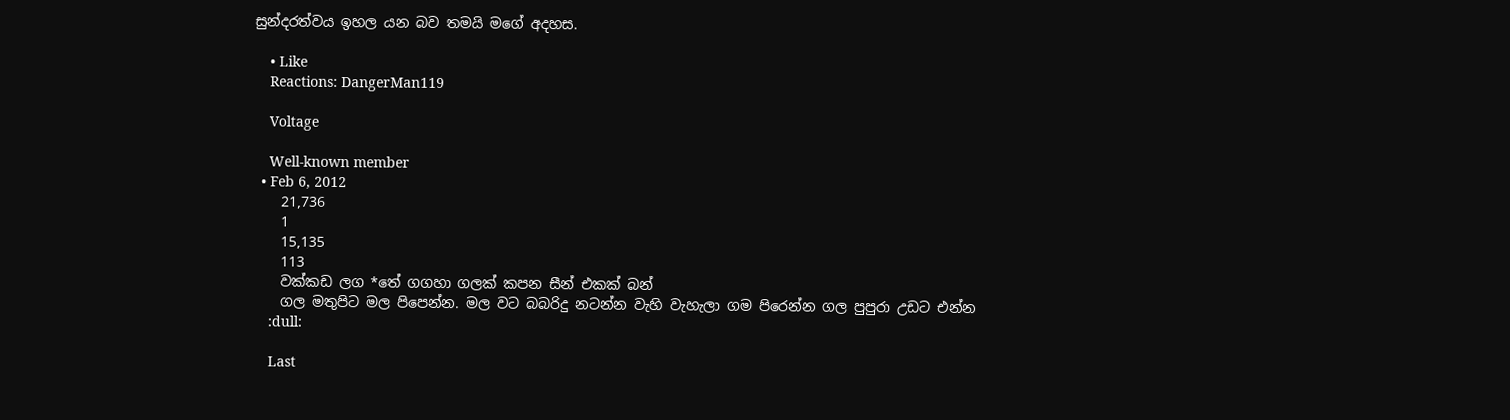සුන්දරත්වය ඉහල යන බව තමයි මගේ අදහස.

    • Like
    Reactions: DangerMan119

    Voltage

    Well-known member
  • Feb 6, 2012
    21,736
    1
    15,135
    113
    වක්කඩ ලග *තේ ගගහා ගලක් කපන සීන් එකක් බන්
    ගල මතුපිට මල පිපෙන්න. මල වට බබරිදු නටන්න වැහි වැහැලා ගම පිරෙන්න ගල පුපුරා උඩට එන්න
    :dull:

    Last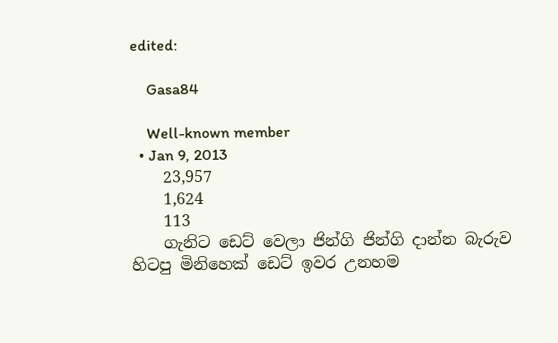edited:

    Gasa84

    Well-known member
  • Jan 9, 2013
    23,957
    1,624
    113
    ගැනිට ඩෙට් වෙලා ජින්ගි ජින්ගි දාන්න බැරුව හිටපු මිනිහෙක් ඩෙට් ඉවර උනහම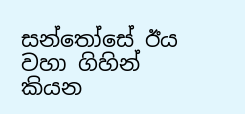සන්තෝසේ ඊය වහා ගිහින් කියන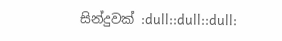සින්දුවක් :dull::dull::dull: